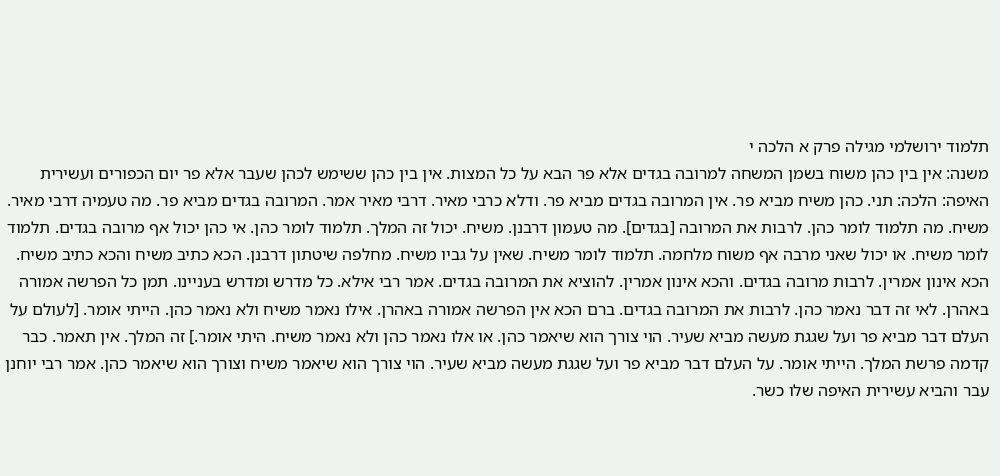תלמוד ירושלמי מגילה פרק א הלכה י
משנה: אין בין כהן משוח בשמן המשחה למרובה בגדים אלא פר הבא על כל המצות. אין בין כהן ששימש לכהן שעבר אלא פר יום הכפורים ועשירית האיפה: הלכה: תני. כהן משיח מביא פר. אין המרובה בגדים מביא פר. ודלא כרבי מאיר. דרבי מאיר אמר. המרובה בגדים מביא פר. מה טעמיה דרבי מאיר. משיח. מה תלמוד לומר כהן. לרבות את המרובה [בגדים]. מה טעמון דרבנן. משיח. יכול זה המלך. תלמוד לומר כהן. אי כהן יכול אף מרובה בגדים. תלמוד לומר משיח. או יכול שאני מרבה אף משוח מלחמה. תלמוד לומר משיח. שאין על גביו משיח. מחלפה שיטתון דרבנן. הכא כתיב משיח והכא כתיב משיח. הכא אינון אמרין. לרבות מרובה בגדים. והכא אינון אמרין. להוציא את המרובה בגדים. אמר רבי אילא. כל מדרש ומדרש בעניינו. תמן כל הפרשה אמורה באהרן. לאי זה דבר נאמר כהן. לרבות את המרובה בגדים. ברם הכא אין הפרשה אמורה באהרן. אילו נאמר משיח ולא נאמר כהן. הייתי אומר. [לעולם על העלם דבר מביא פר ועל שגגת מעשה מביא שעיר. הוי צורך הוא שיאמר כהן. או אלו נאמר כהן ולא נאמר משיח. היתי אומר.] זה המלך. אין תאמר. כבר קדמה פרשת המלך. הייתי אומר. על העלם דבר מביא פר ועל שגגת מעשה מביא שעיר. הוי צורך הוא שיאמר משיח וצורך הוא שיאמר כהן. אמר רבי יוחנן עבר והביא עשירית האיפה שלו כשר.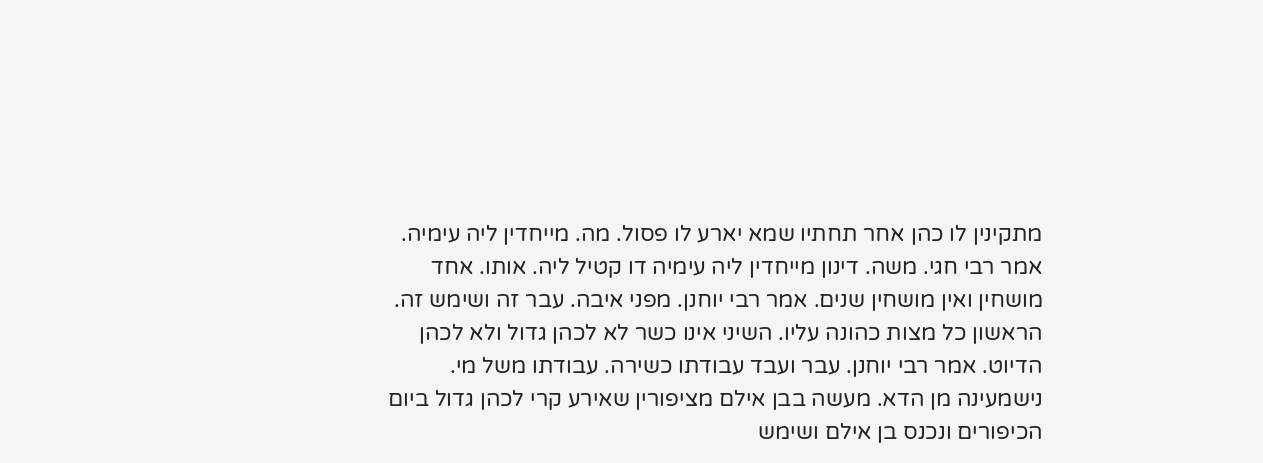מתקינין לו כהן אחר תחתיו שמא יארע לו פסול. מה. מייחדין ליה עימיה. אמר רבי חגי. משה. דינון מייחדין ליה עימיה דו קטיל ליה. אותו. אחד מושחין ואין מושחין שנים. אמר רבי יוחנן. מפני איבה. עבר זה ושימש זה. הראשון כל מצות כהונה עליו. השיני אינו כשר לא לכהן גדול ולא לכהן הדיוט. אמר רבי יוחנן. עבר ועבד עבודתו כשירה. עבודתו משל מי. נישמעינה מן הדא. מעשה בבן אילם מציפורין שאירע קרי לכהן גדול ביום הכיפורים ונכנס בן אילם ושימש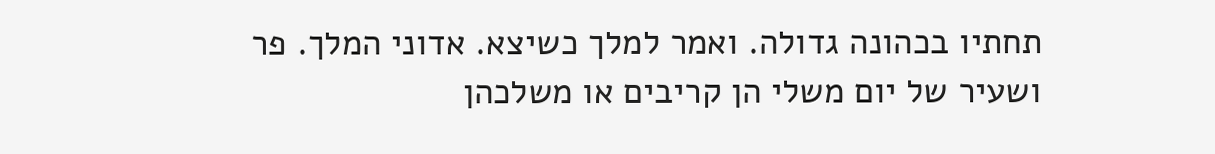תחתיו בכהונה גדולה. ואמר למלך כשיצא. אדוני המלך. פר ושעיר של יום משלי הן קריבים או משלכהן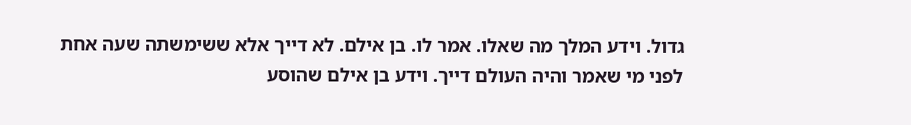גדול. וידע המלך מה שאלו. אמר לו. בן אילם. לא דייך אלא ששימשתה שעה אחת לפני מי שאמר והיה העולם דייך. וידע בן אילם שהוסע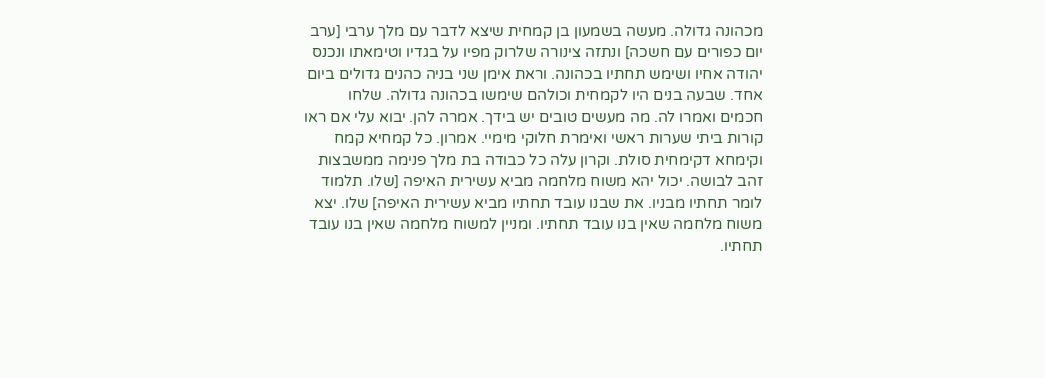מכהונה גדולה. מעשה בשמעון בן קמחית שיצא לדבר עם מלך ערבי [ערב יום כפורים עם חשכה] ונתזה צינורה שלרוק מפיו על בגדיו וטימאתו ונכנס יהודה אחיו ושימש תחתיו בכהונה. וראת אימן שני בניה כהנים גדולים ביום אחד. שבעה בנים היו לקמחית וכולהם שימשו בכהונה גדולה. שלחו חכמים ואמרו לה. מה מעשים טובים יש בידך. אמרה להן. יבוא עלי אם ראו קורות ביתי שערות ראשי ואימרת חלוקי מימיי. אמרון. כל קמחיא קמח וקימחא דקימחית סולת. וקרון עלה כל כבודה בת מלך פנימה ממשבצות זהב לבושה. יכול יהא משוח מלחמה מביא עשירית האיפה [שלו. תלמוד לומר תחתיו מבניו. את שבנו עובד תחתיו מביא עשירית האיפה] שלו. יצא משוח מלחמה שאין בנו עובד תחתיו. ומניין למשוח מלחמה שאין בנו עובד תחתיו.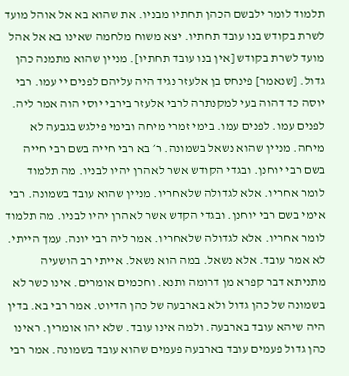תלמוד לומר ילבשם הכהן תחתיו מבניו. את שהוא בא אל אוהל מועד לשרת בקודש בנו עובד תחתיו. יצא משוח מלחמה שאינו בא אל אהל מועד לשרת בקודש [אין בנו עובד תחתיו]. מניין שהוא מתמנה כהן גדול. [שנאמר] פינחס בן אלעזר נגיד היה עליהם לפנים יי עמו. רבי יוסה כד דהוה בעי למקנתרה לרבי אלעזר בירבי יוסי הוה אמר ליה. לפנים עמו. לפנים עמו. בימי זמרי מיחה ובימי פילגש בגבעה לא מיחה. מניין שהוא נשאל בשמונה. ר׳ בא רבי חייה בשם רבי חייה בשם רבי יוחנן. ובגדי הקודש אשר לאהרן יהיו לבניו. מה תלמוד לומר אחריו. אלא לגדולה שלאחריו. מניין שהוא עובד בשמונה. רבי אימי בשם רבי יוחנן. ובגדי הקדש אשר לאהרן יהיו לבניו. מה תלמוד לומר אחריו. אלא לגדולה שלאחריו. אמר ליה רבי יונה. עמך הייתי. לא אמר עובד. אלא נשאל. במה הוא נשאל. אייתי רב הושעיה מתניתא דבר קפרא מן דרומה ותנא. וחכמים אומרים. אינו כשר לא בשמונה של כהן גדול ולא בארבעה של כהן הדיוט. אמר רבי בא. בדין היה שיהא עובד בארבעה. ולמה אינו עובד. שלא יהו אומרין. ראינו כהן גדול פעמים עובד בארבעה פעמים שהוא עובד בשמונה. אמר רבי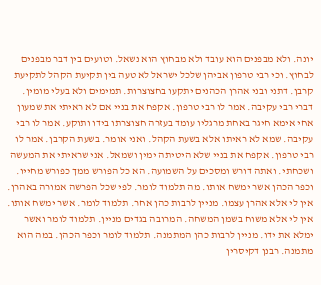יונה. ולא מבפנים הוא עובד ולא מבחוץ הוא נשאל. וטועים בין דבר מבפנים לבחוץ. וכי רבי טרפון אביהן שלכל ישראל לא טעה בין תקיעת הקהל לתקיעת קרבן. דתני ובני אהרן הכהנים יתקעו בחצוצרות. תמימים ולא בעלי מומין. דברי רבי עקיבה. אמר לו רבי טרפון. אקפח את בניי אם לא ראיתי את שמעון אחי אימא חיגר באחת מרגליו עומד בעזרה חצוצרתו בידו ותוקע. אמר לו רבי עקיבה. שמא לא ראיתו אלא בשעת הקהל. ואני אומר. בשעת הקרבן. אמר לו רבי טרפון. אקפח את בניי שלא היטיתה ימין ושמאל. אני שראיתי את המעשה ושכחתי. ואתה דורש ומסכים על השמועה. הא כל הפורש ממך כפורש מחייו. וכפר הכהן אשר ימשח אותו. מה תלמוד לומר. לפי שכל הפרשה אמורה באהרן. אין לי אלא אהרן עצמו. מניין לרבות כהן אחר. תלמוד לומר. אשר ימשח אותו. אין לי אלא משוח בשמן המשחה. המרובה בגדים מניין. תלמוד לומר ואשר ימלא את ידו. מניין לרבות כהן המתמנה. תלמוד לומר וכפר הכהן. במה הוא מתמנה. רבנן דקיסרין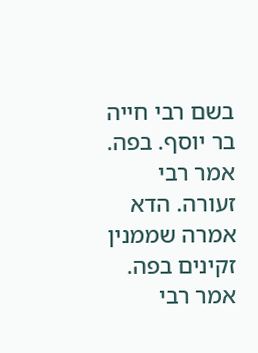בשם רבי חייה בר יוסף. בפה. אמר רבי זעורה. הדא אמרה שממנין זקינים בפה. אמר רבי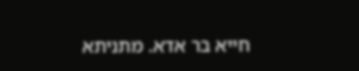חייא בר אדא. מתניתא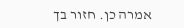אמרה כן. חזור בך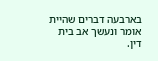בארבעה דברים שהיית אומר ונעשך אב בית דין.